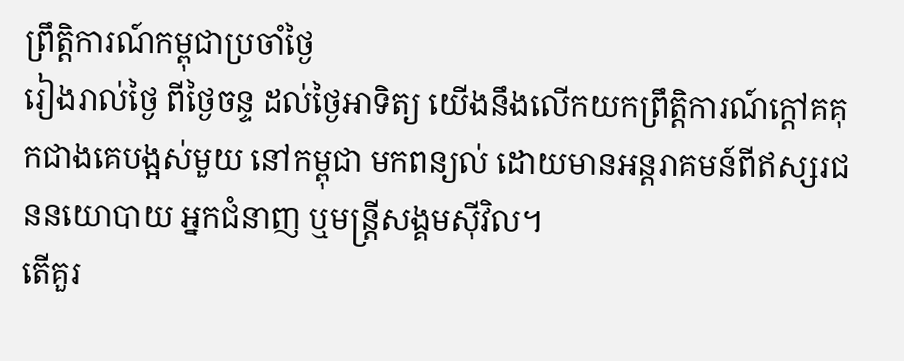ព្រឹត្តិការណ៍កម្ពុជាប្រចាំថ្ងៃ
រៀងរាល់ថ្ងៃ ពីថ្ងៃចន្ទ ដល់ថ្ងៃអាទិត្យ យើងនឹងលើកយកព្រឹត្តិការណ៍ក្តៅគគុកជាងគេបង្អស់មួយ នៅកម្ពុជា មកពន្យល់ ដោយមានអន្តរាគមន៍ពីឥស្សរជននយោបាយ អ្នកជំនាញ ឬមន្រ្តីសង្គមស៊ីវិល។
តើគួរ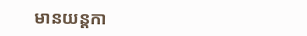មានយន្តកា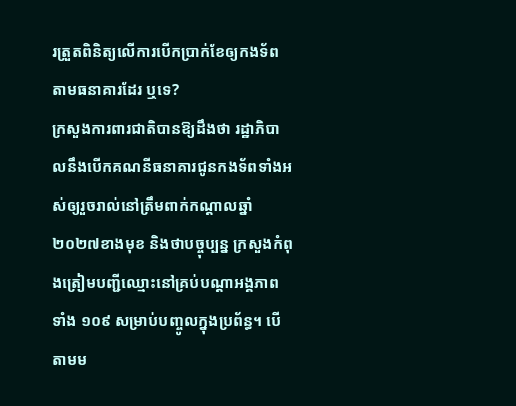រត្រួតពិនិត្យលើការបើកប្រាក់ខែឲ្យកងទ័ពតាមធនាគារដែរ ឬទេ?
ក្រសួងការពារជាតិបានឱ្យដឹងថា រដ្ឋាភិបាលនឹងបើកគណនីធនាគារជូនកងទ័ពទាំងអស់ឲ្យរួចរាល់នៅត្រឹមពាក់កណ្តាលឆ្នាំ ២០២៧ខាងមុខ និងថាបច្ចុប្បន្ន ក្រសួងកំពុងត្រៀមបញ្ជីឈ្មោះនៅគ្រប់បណ្តាអង្គភាពទាំង ១០៩ សម្រាប់បញ្ចូលក្នុងប្រព័ន្ធ។ បើតាមម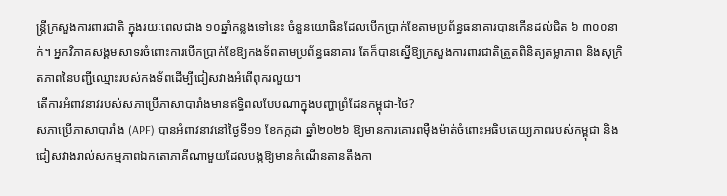ន្ត្រីក្រសួងការពារជាតិ ក្នុងរយៈពេលជាង ១០ឆ្នាំកន្លងទៅនេះ ចំនួនយោធិនដែលបើកប្រាក់ខែតាមប្រព័ន្ធធនាគារបានកើនដល់ជិត ៦ ៣០០នាក់។ អ្នកវិភាគសង្គមសាទរចំពោះការបើកប្រាក់ខែឱ្យកងទ័ពតាមប្រព័ន្ធធនាគារ តែក៏បានស្នើឱ្យក្រសួងការពារជាតិត្រួតពិនិត្យតម្លាភាព និងសុក្រិតភាពនៃបញ្ជីឈ្មោះរបស់កងទ័ពដើម្បីជៀសវាងអំពើពុករលួយ។
តើការអំពាវនាវរបស់សភាប្រើភាសាបារាំងមានឥទ្ធិពលបែបណាក្នុងបញ្ហាព្រំដែនកម្ពុជា-ថៃ?
សភាប្រើភាសាបារាំង (APF) បានអំពាវនាវនៅថ្ងៃទី១១ ខែកក្កដា ឆ្នាំ២០២៦ ឱ្យមានការគោរពម៉ឺងម៉ាត់ចំពោះអធិបតេយ្យភាពរបស់កម្ពុជា និងជៀសវាងរាល់សកម្មភាពឯកតោភាគីណាមួយដែលបង្កឱ្យមានកំណើនតានតឹងកា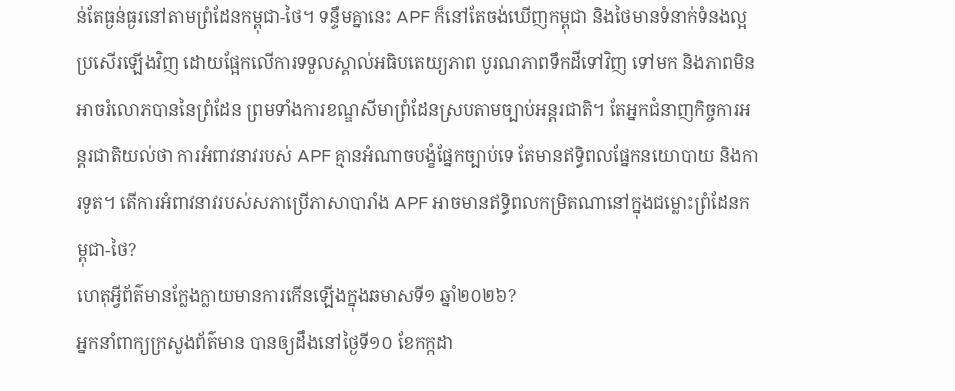ន់តែធ្ងន់ធ្ងរនៅតាមព្រំដែនកម្ពុជា-ថៃ។ ទន្ទឹមគ្នានេះ APF ក៏នៅតែចង់ឃើញកម្ពុជា និងថៃមានទំនាក់ទំនងល្អប្រសើរឡើងវិញ ដោយផ្អែកលើការទទួលស្គាល់អធិបតេយ្យភាព បូរណភាពទឹកដីទៅវិញ ទៅមក និងភាពមិនអាចរំលោភបាននៃព្រំដែន ព្រមទាំងការខណ្ឌសីមាព្រំដែនស្របតាមច្បាប់អន្តរជាតិ។ តែអ្នកជំនាញកិច្ចការអន្តរជាតិយល់ថា ការអំពាវនាវរបស់ APF គ្មានអំណាចបង្ខំផ្នែកច្បាប់ទេ តែមានឥទ្ធិពលផ្នែកនយោបាយ និងការទូត។ តើការអំពាវនាវរបស់សភាប្រើភាសាបារាំង APF អាចមានឥទ្ធិពលកម្រិតណានៅក្នុងជម្លោះព្រំដែនកម្ពុជា-ថៃ?
ហេតុអ្វីព័ត៌មានក្លែងក្លាយមានការកើនឡើងក្នុងឆមាសទី១ ឆ្នាំ២០២៦?
អ្នកនាំពាក្យក្រសួងព័ត៌មាន បានឲ្យដឹងនៅថ្ងៃទី១០ ខែកក្កដា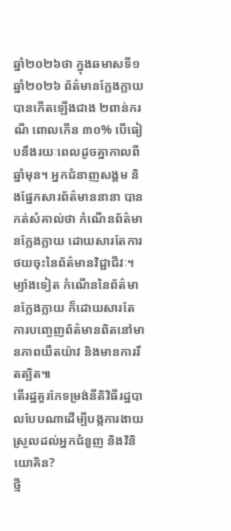ឆ្នាំ២០២៦ថា ក្នុងឆមាសទី១ ឆ្នាំ២០២៦ ព័ត៌មានក្លែងក្លាយបានកើតឡើងជាង ២ពាន់ករណី ពោលកើន ៣០% បើធៀបនឹងរយៈពេលដូចគ្នាកាលពីឆ្នាំមុន។ អ្នកជំនាញសង្គម និងផ្នែកសារព័ត៌មាននានា បានកត់សំគាល់ថា កំណើនព័ត៌មានក្លែងក្លាយ ដោយសារតែការថយចុះនៃព័ត៌មានវិជ្ជាជីវៈ។ ម្យ៉ាងទៀត កំណើននៃព័ត៌មានក្លែងក្លាយ ក៏ដោយសារតែការបញ្ចេញព័ត៌មានពិតនៅមានភាពយឺតយ៉ាវ និងមានការរឹតត្បិត៕
តើរដ្ឋគួរកែទម្រង់នីតិវិធីរដ្ឋបាលបែបណាដើម្បីបង្កការងាយស្រួលដល់អ្នកជំនួញ និងវិនិយោគិន?
ថ្មី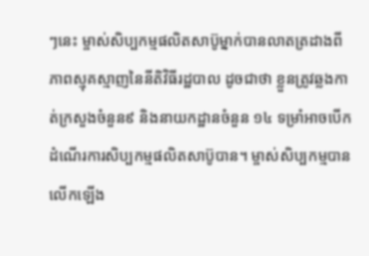ៗនេះ ម្ចាស់សិប្បកម្មផលិតសាប៊ូម្នាក់បានលាតត្រដាងពីភាពស្មុគស្មាញនៃនីតិវិធីរដ្ឋបាល ដូចជាថា ខ្លួនត្រូវឆ្លងកាត់ក្រសួងចំនួន៩ និងនាយកដ្ឋានចំនួន ១៤ ទម្រាំអាចបើកដំណើរការសិប្បកម្មផលិតសាប៊ូបាន។ ម្ចាស់សិប្បកម្មបានលើកឡើង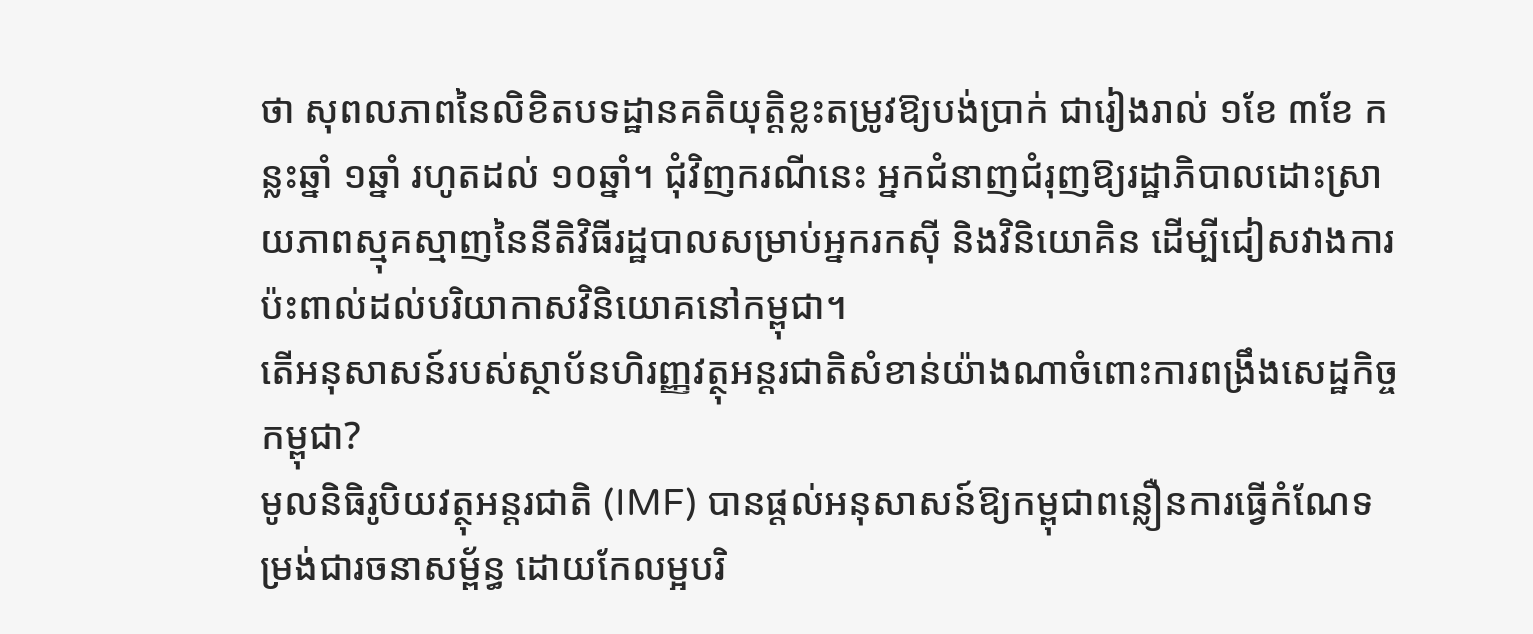ថា សុពលភាពនៃលិខិតបទដ្ឋានគតិយុត្តិខ្លះតម្រូវឱ្យបង់ប្រាក់ ជារៀងរាល់ ១ខែ ៣ខែ កន្លះឆ្នាំ ១ឆ្នាំ រហូតដល់ ១០ឆ្នាំ។ ជុំវិញករណីនេះ អ្នកជំនាញជំរុញឱ្យរដ្ឋាភិបាលដោះស្រាយភាពស្មុគស្មាញនៃនីតិវិធីរដ្ឋបាលសម្រាប់អ្នករកស៊ី និងវិនិយោគិន ដើម្បីជៀសវាងការប៉ះពាល់ដល់បរិយាកាសវិនិយោគនៅកម្ពុជា។
តើអនុសាសន៍របស់ស្ថាប័នហិរញ្ញវត្ថុអន្តរជាតិសំខាន់យ៉ាងណាចំពោះការពង្រឹងសេដ្ឋកិច្ចកម្ពុជា?
មូលនិធិរូបិយវត្ថុអន្តរជាតិ (IMF) បានផ្តល់អនុសាសន៍ឱ្យកម្ពុជាពន្លឿនការធ្វើកំណែទម្រង់ជារចនាសម្ព័ន្ធ ដោយកែលម្អបរិ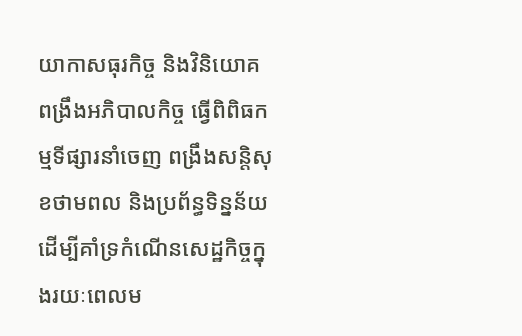យាកាសធុរកិច្ច និងវិនិយោគ ពង្រឹងអភិបាលកិច្ច ធ្វើពិពិធកម្មទីផ្សារនាំចេញ ពង្រឹងសន្តិសុខថាមពល និងប្រព័ន្ធទិន្នន័យ ដើម្បីគាំទ្រកំណើនសេដ្ឋកិច្ចក្នុងរយៈពេលម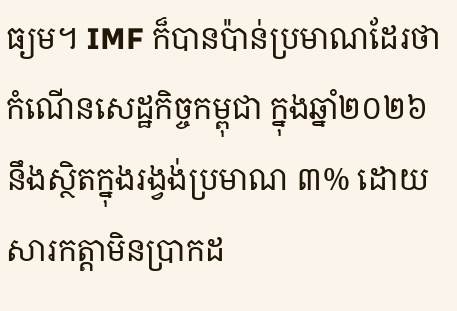ធ្យម។ IMF ក៏បានប៉ាន់ប្រមាណដែរថា កំណើនសេដ្ឋកិច្ចកម្ពុជា ក្នុងឆ្នាំ២០២៦ នឹងស្ថិតក្នុងរង្វង់ប្រមាណ ៣% ដោយសារកត្តាមិនប្រាកដ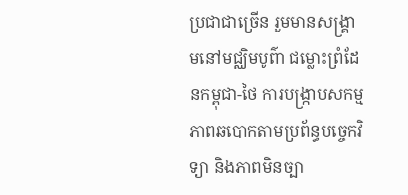ប្រជាជាច្រើន រួមមានសង្គ្រាមនៅមជ្ឈិមបូព៌ា ជម្លោះព្រំដែនកម្ពុជា-ថៃ ការបង្ក្រាបសកម្មភាពឆបោកតាមប្រព័ន្ធបច្ចេកវិទ្យា និងភាពមិនច្បា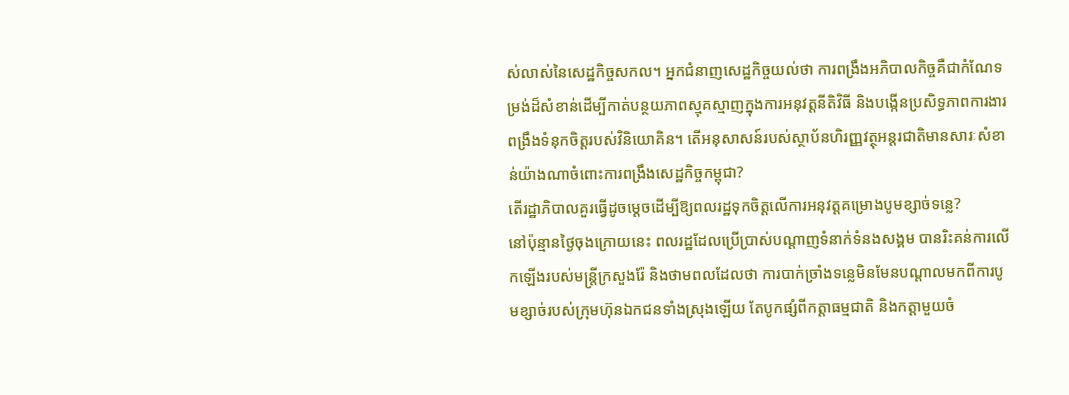ស់លាស់នៃសេដ្ឋកិច្ចសកល។ អ្នកជំនាញសេដ្ឋកិច្ចយល់ថា ការពង្រឹងអភិបាលកិច្ចគឺជាកំណែទម្រង់ដ៏សំខាន់ដើម្បីកាត់បន្ថយភាពស្មុគស្មាញក្នុងការអនុវត្តនីតិវិធី និងបង្កើនប្រសិទ្ធភាពការងារ ពង្រឹងទំនុកចិត្តរបស់វិនិយោគិន។ តើអនុសាសន៍របស់ស្ថាប័នហិរញ្ញវត្ថុអន្តរជាតិមានសារៈសំខាន់យ៉ាងណាចំពោះការពង្រឹងសេដ្ឋកិច្ចកម្ពុជា?
តើរដ្ឋាភិបាលគួរធ្វើដូចម្តេចដើម្បីឱ្យពលរដ្ឋទុកចិត្តលើការអនុវត្តគម្រោងបូមខ្សាច់ទន្លេ?
នៅប៉ុន្មានថ្ងៃចុងក្រោយនេះ ពលរដ្ឋដែលប្រើប្រាស់បណ្តាញទំនាក់ទំនងសង្គម បានរិះគន់ការលើកឡើងរបស់មន្ត្រីក្រសួងរ៉ែ និងថាមពលដែលថា ការបាក់ច្រាំងទន្លេមិនមែនបណ្តាលមកពីការបូមខ្សាច់របស់ក្រុមហ៊ុនឯកជនទាំងស្រុងឡើយ តែបូកផ្សំពីកត្តាធម្មជាតិ និងកត្តាមួយចំ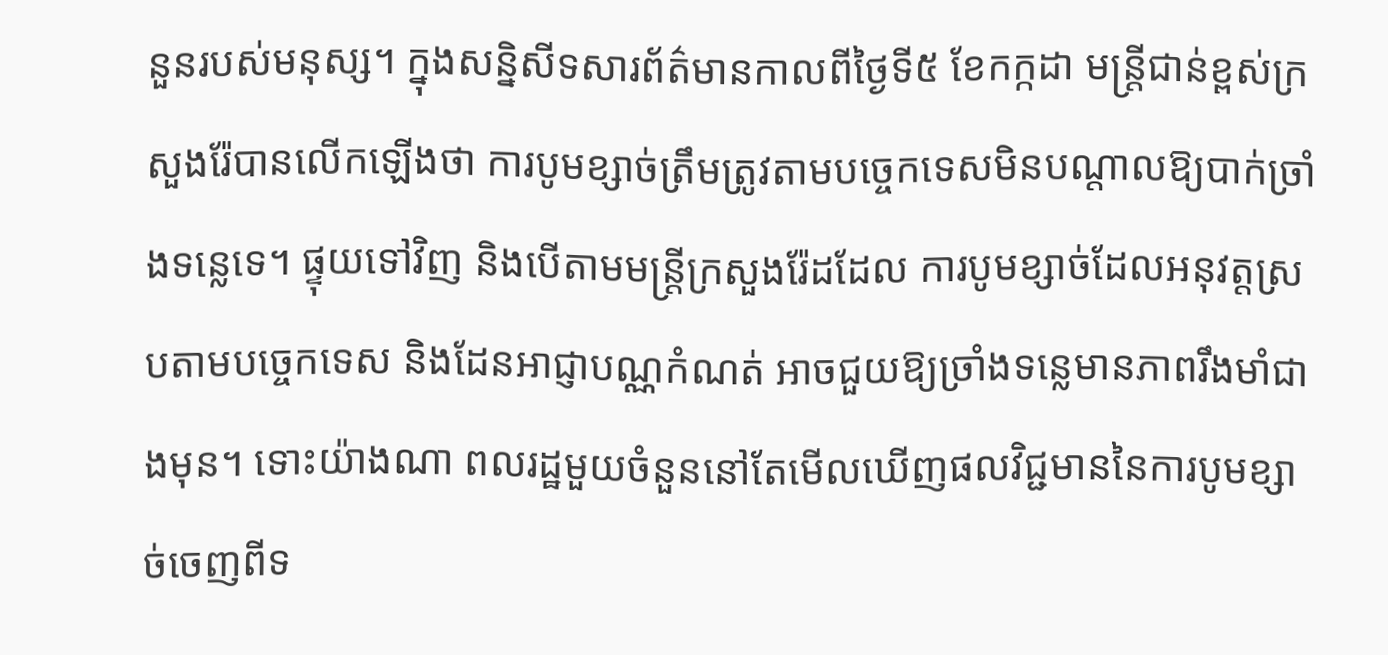នួនរបស់មនុស្ស។ ក្នុងសន្និសីទសារព័ត៌មានកាលពីថ្ងៃទី៥ ខែកក្កដា មន្ត្រីជាន់ខ្ពស់ក្រសួងរ៉ែបានលើកឡើងថា ការបូមខ្សាច់ត្រឹមត្រូវតាមបច្ចេកទេសមិនបណ្តាលឱ្យបាក់ច្រាំងទន្លេទេ។ ផ្ទុយទៅវិញ និងបើតាមមន្ត្រីក្រសួងរ៉ែដដែល ការបូមខ្សាច់ដែលអនុវត្តស្របតាមបច្ចេកទេស និងដែនអាជ្ញាបណ្ណកំណត់ អាចជួយឱ្យច្រាំងទន្លេមានភាពរឹងមាំជាងមុន។ ទោះយ៉ាងណា ពលរដ្ឋមួយចំនួននៅតែមើលឃើញផលវិជ្ជមាននៃការបូមខ្សាច់ចេញពីទ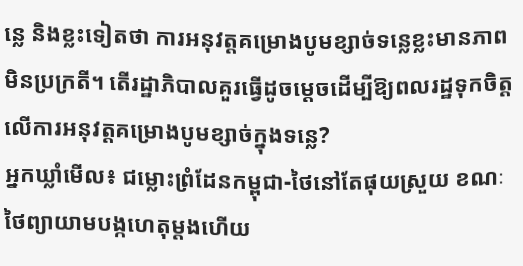ន្លេ និងខ្លះទៀតថា ការអនុវត្តគម្រោងបូមខ្សាច់ទន្លេខ្លះមានភាពមិនប្រក្រតី។ តើរដ្ឋាភិបាលគួរធ្វើដូចម្តេចដើម្បីឱ្យពលរដ្ឋទុកចិត្តលើការអនុវត្តគម្រោងបូមខ្សាច់ក្នុងទន្លេ?
អ្នកឃ្លាំមើល៖ ជម្លោះព្រំដែនកម្ពុជា-ថៃនៅតែផុយស្រួយ ខណៈថៃព្យាយាមបង្កហេតុម្តងហើយ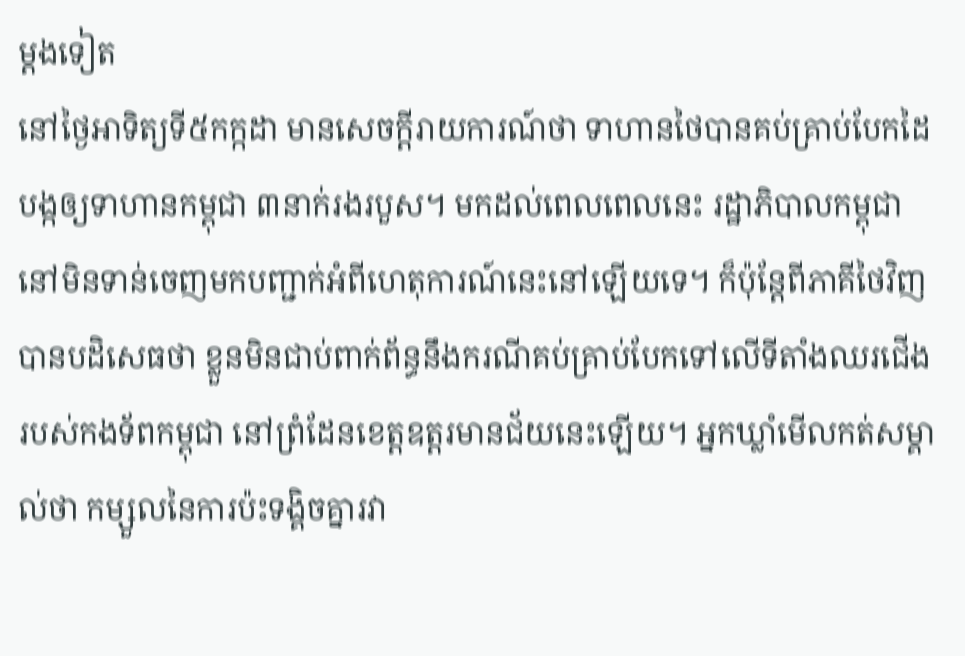ម្តងទៀត
នៅថ្ងៃអាទិត្យទី៥កក្កដា មានសេចក្តីរាយការណ៍ថា ទាហានថៃបានគប់គ្រាប់បែកដៃ បង្កឲ្យទាហានកម្ពុជា ៣នាក់រងរបួស។ មកដល់ពេលពេលនេះ រដ្ឋាភិបាលកម្ពុជានៅមិនទាន់ចេញមកបញ្ជាក់អំពីហេតុការណ៍នេះនៅឡើយទេ។ ក៏ប៉ុន្តែពីភាគីថៃវិញបានបដិសេធថា ខ្លួនមិនជាប់ពាក់ព័ន្ធនឹងករណីគប់គ្រាប់បែកទៅលើទីតាំងឈរជើងរបស់កងទ័ពកម្ពុជា នៅព្រំដែនខេត្តឧត្តរមានជ័យនេះឡើយ។ អ្នកឃ្លាំមើលកត់សម្គាល់ថា កម្សួលនៃការប៉ះទង្គិចគ្នារវា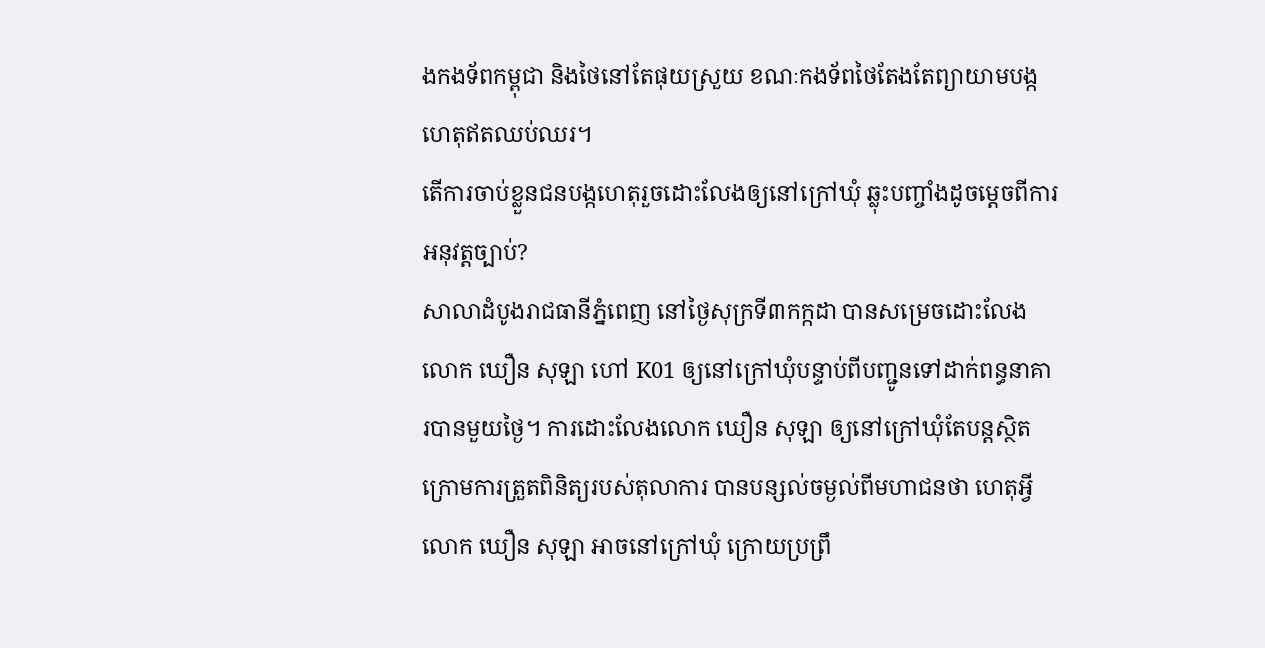ងកងទ័ពកម្ពុជា និងថៃនៅតែផុយស្រួយ ខណៈកងទ័ពថៃតែងតែព្យាយាមបង្កហេតុឥតឈប់ឈរ។
តើការចាប់ខ្លួនជនបង្កហេតុរួចដោះលែងឲ្យនៅក្រៅឃុំ ឆ្លុះបញ្ចាំងដូចម្តេចពីការអនុវត្តច្បាប់?
សាលាដំបូងរាជធានីភ្នំពេញ នៅថ្ងៃសុក្រទី៣កក្កដា បានសម្រេចដោះលែងលោក ឃឿន សុឡា ហៅ K01 ឲ្យនៅក្រៅឃុំបន្ទាប់ពីបញ្ជូនទៅដាក់ពន្ធនាគារបានមួយថ្ងៃ។ ការដោះលែងលោក ឃឿន សុឡា ឲ្យនៅក្រៅឃុំតែបន្តស្ថិតក្រោមការត្រួតពិនិត្យរបស់តុលាការ បានបន្សល់ចម្ងល់ពីមហាជនថា ហេតុអ្វីលោក ឃឿន សុឡា អាចនៅក្រៅឃុំ ក្រោយប្រព្រឹ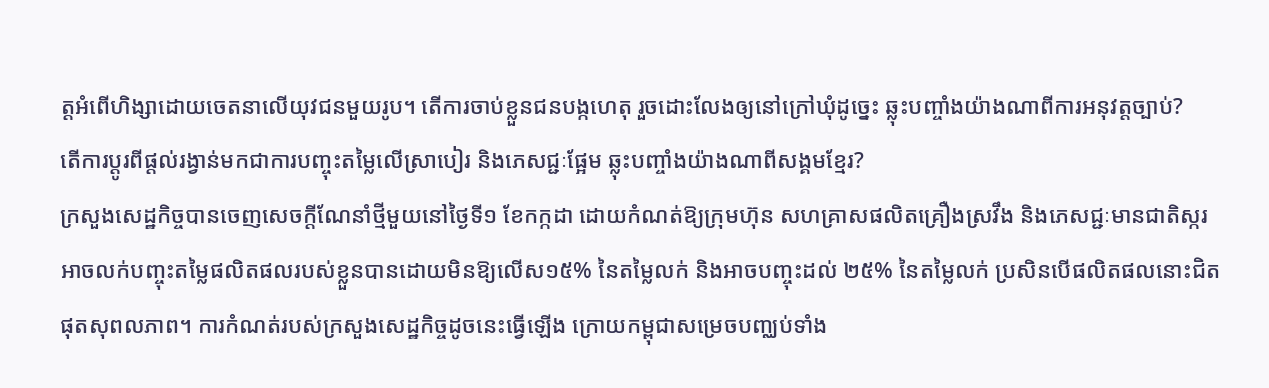ត្តអំពើហិង្សាដោយចេតនាលើយុវជនមួយរូប។ តើការចាប់ខ្លួនជនបង្កហេតុ រួចដោះលែងឲ្យនៅក្រៅឃុំដូច្នេះ ឆ្លុះបញ្ចាំងយ៉ាងណាពីការអនុវត្តច្បាប់?
តើការប្តូរពីផ្តល់រង្វាន់មកជាការបញ្ចុះតម្លៃលើស្រាបៀរ និងភេសជ្ជៈផ្អែម ឆ្លុះបញ្ចាំងយ៉ាងណាពីសង្គមខ្មែរ?
ក្រសួងសេដ្ឋកិច្ចបានចេញសេចក្តីណែនាំថ្មីមួយនៅថ្ងៃទី១ ខែកក្កដា ដោយកំណត់ឱ្យក្រុមហ៊ុន សហគ្រាសផលិតគ្រឿងស្រវឹង និងភេសជ្ជៈមានជាតិស្ករ អាចលក់បញ្ចុះតម្លៃផលិតផលរបស់ខ្លួនបានដោយមិនឱ្យលើស១៥% នៃតម្លៃលក់ និងអាចបញ្ចុះដល់ ២៥% នៃតម្លៃលក់ ប្រសិនបើផលិតផលនោះជិតផុតសុពលភាព។ ការកំណត់របស់ក្រសួងសេដ្ឋកិច្ចដូចនេះធ្វើឡើង ក្រោយកម្ពុជាសម្រេចបញ្ឈប់ទាំង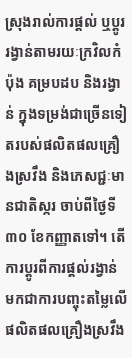ស្រុងរាល់ការផ្តល់ ឬប្តូររង្វាន់តាមរយៈក្រវិលកំប៉ុង គម្របដប និងរង្វាន់ ក្នុងទម្រង់ជាច្រើនទៀតរបស់ផលិតផលគ្រឿងស្រវឹង និងភេសជ្ជៈមានជាតិស្ករ ចាប់ពីថ្ងៃទី៣០ ខែកញ្ញាតទៅ។ តើការប្តូរពីការផ្តល់រង្វាន់ មកជាការបញ្ចុះតម្លៃលើផលិតផលគ្រឿងស្រវឹង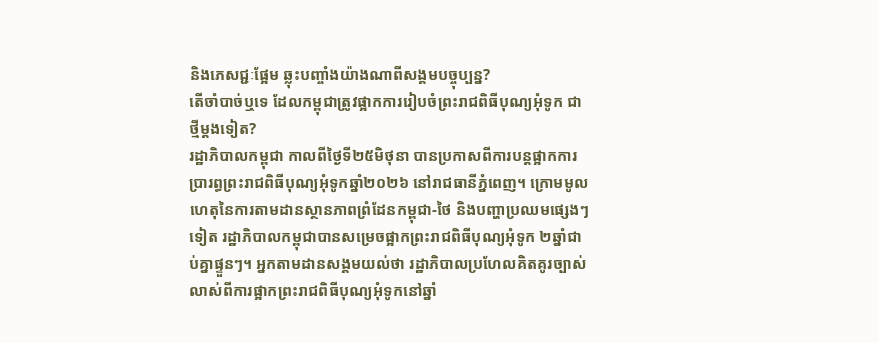និងភេសជ្ជៈផ្អែម ឆ្លុះបញ្ចាំងយ៉ាងណាពីសង្គមបច្ចុប្បន្ន?
តើចាំបាច់ឬទេ ដែលកម្ពុជាត្រូវផ្អាកការរៀបចំព្រះរាជពិធីបុណ្យអុំទូក ជាថ្មីម្តងទៀត?
រដ្ឋាភិបាលកម្ពុជា កាលពីថ្ងៃទី២៥មិថុនា បានប្រកាសពីការបន្តផ្អាកការប្រារព្ធព្រះរាជពិធីបុណ្យអុំទូកឆ្នាំ២០២៦ នៅរាជធានីភ្នំពេញ។ ក្រោមមូលហេតុនៃការតាមដានស្ថានភាពព្រំដែនកម្ពុជា-ថៃ និងបញ្ហាប្រឈមផ្សេងៗទៀត រដ្ឋាភិបាលកម្ពុជាបានសម្រេចផ្អាកព្រះរាជពិធីបុណ្យអុំទូក ២ឆ្នាំជាប់គ្នាផ្ទួនៗ។ អ្នកតាមដានសង្គមយល់ថា រដ្ឋាភិបាលប្រហែលគិតគូរច្បាស់លាស់ពីការផ្អាកព្រះរាជពិធីបុណ្យអុំទូកនៅឆ្នាំ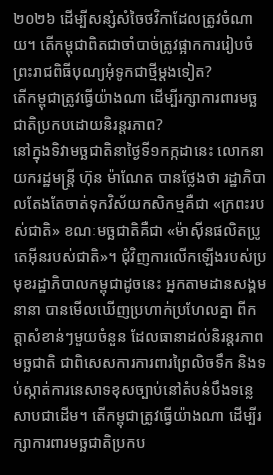២០២៦ ដើម្បីសន្សំសំចៃថវិកាដែលត្រូវចំណាយ។ តើកម្ពុជាពិតជាចាំបាច់ត្រូវផ្អាកការរៀបចំព្រះរាជពិធីបុណ្យអុំទូកជាថ្មីម្តងទៀត?
តើកម្ពុជាត្រូវធ្វើយ៉ាងណា ដើម្បីរក្សាការពារមច្ឆជាតិប្រកបដោយនិរន្តរភាព?
នៅក្នុងទិវាមច្ឆជាតិនាថ្ងៃទី១កក្កដានេះ លោកនាយករដ្ឋមន្ត្រី ហ៊ុន ម៉ាណែត បានថ្លែងថា រដ្ឋាភិបាលតែងតែចាត់ទុកវិស័យកសិកម្មគឺជា «ក្រពះរបស់ជាតិ» ខណៈមច្ឆជាតិគឺជា «ម៉ាស៊ីនផលិតប្រូតេអ៊ីនរបស់ជាតិ»។ ជុំវិញការលើកឡើងរបស់ប្រមុខរដ្ឋាភិបាលកម្ពុជាដូចនេះ អ្នកតាមដានសង្គមនានា បានមើលឃើញប្រហាក់ប្រហែលគ្នា ពីកត្តាសំខាន់ៗមួយចំនួន ដែលធានាដល់និរន្តរភាពមច្ឆជាតិ ជាពិសេសការការពារព្រៃលិចទឹក និងទប់ស្កាត់ការនេសាទខុសច្បាប់នៅតំបន់បឹងទន្លេសាបជាដើម។ តើកម្ពុជាត្រូវធ្វើយ៉ាងណា ដើម្បីរក្សាការពារមច្ឆជាតិប្រកប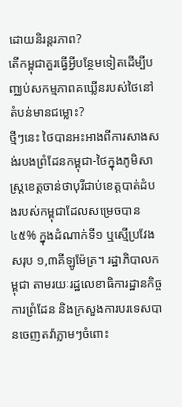ដោយនិរន្តរភាព?
តើកម្ពុជាគួរធ្វើអ្វីបន្ថែមទៀតដើម្បីបញ្ឈប់សកម្មភាពគឃ្លើនរបស់ថៃនៅតំបន់មានជម្លោះ?
ថ្មីៗនេះ ថៃបានអះអាងពីការសាងសង់របងព្រំដែនកម្ពុជា-ថៃក្នុងភូមិសាស្ត្រខេត្តចាន់ថាបុរីជាប់ខេត្តបាត់ដំបងរបស់កម្ពុជាដែលសម្រេចបាន ៤៥% ក្នុងដំណាក់ទី១ ឬស្មើប្រវែងសរុប ១,៣គីឡូម៉ែត្រ។ រដ្ឋាភិបាលកម្ពុជា តាមរយៈរដ្ឋលេខាធិការដ្ឋានកិច្ចការព្រំដែន និងក្រសួងការបរទេសបានចេញតវ៉ាភ្លាមៗចំពោះ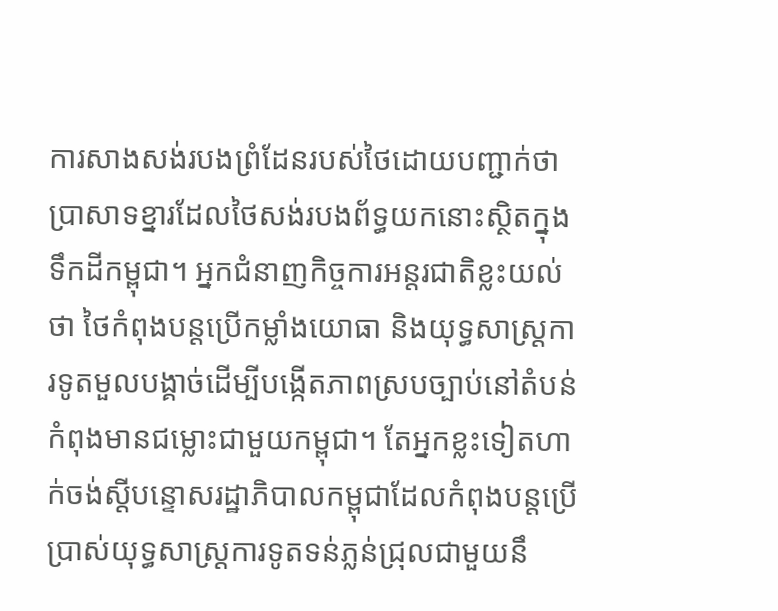ការសាងសង់របងព្រំដែនរបស់ថៃដោយបញ្ជាក់ថា ប្រាសាទខ្នារដែលថៃសង់របងព័ទ្ធយកនោះស្ថិតក្នុងទឹកដីកម្ពុជា។ អ្នកជំនាញកិច្ចការអន្តរជាតិខ្លះយល់ថា ថៃកំពុងបន្តប្រើកម្លាំងយោធា និងយុទ្ធសាស្ត្រការទូតមួលបង្គាច់ដើម្បីបង្កើតភាពស្របច្បាប់នៅតំបន់កំពុងមានជម្លោះជាមួយកម្ពុជា។ តែអ្នកខ្លះទៀតហាក់ចង់ស្តីបន្ទោសរដ្ឋាភិបាលកម្ពុជាដែលកំពុងបន្តប្រើប្រាស់យុទ្ធសាស្ត្រការទូតទន់ភ្លន់ជ្រុលជាមួយនឹ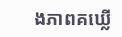ងភាពគឃ្លើ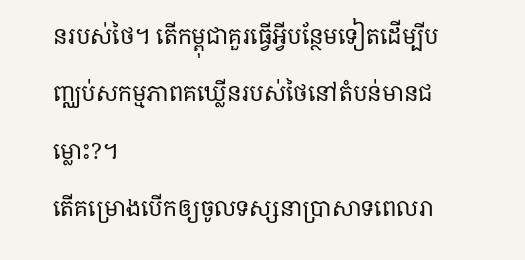នរបស់ថៃ។ តើកម្ពុជាគួរធ្វើអ្វីបន្ថែមទៀតដើម្បីបញ្ឈប់សកម្មភាពគឃ្លើនរបស់ថៃនៅតំបន់មានជម្លោះ?។
តើគម្រោងបើកឲ្យចូលទស្សនាប្រាសាទពេលរា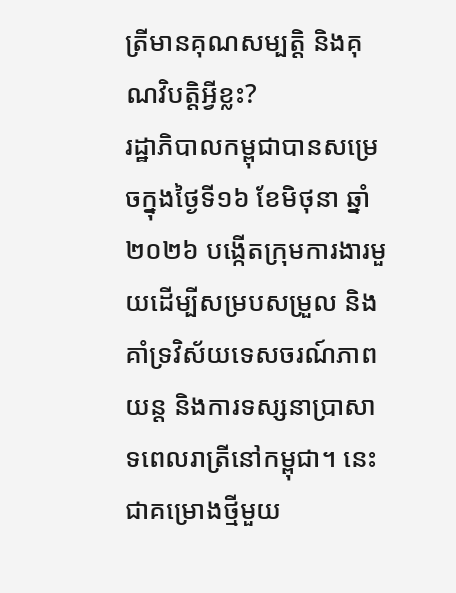ត្រីមានគុណសម្បត្តិ និងគុណវិបត្តិអ្វីខ្លះ?
រដ្ឋាភិបាលកម្ពុជាបានសម្រេចក្នុងថ្ងៃទី១៦ ខែមិថុនា ឆ្នាំ២០២៦ បង្កើតក្រុមការងារមួយដើម្បីសម្របសម្រួល និងគាំទ្រវិស័យទេសចរណ៍ភាពយន្ត និងការទស្សនាប្រាសាទពេលរាត្រីនៅកម្ពុជា។ នេះជាគម្រោងថ្មីមួយ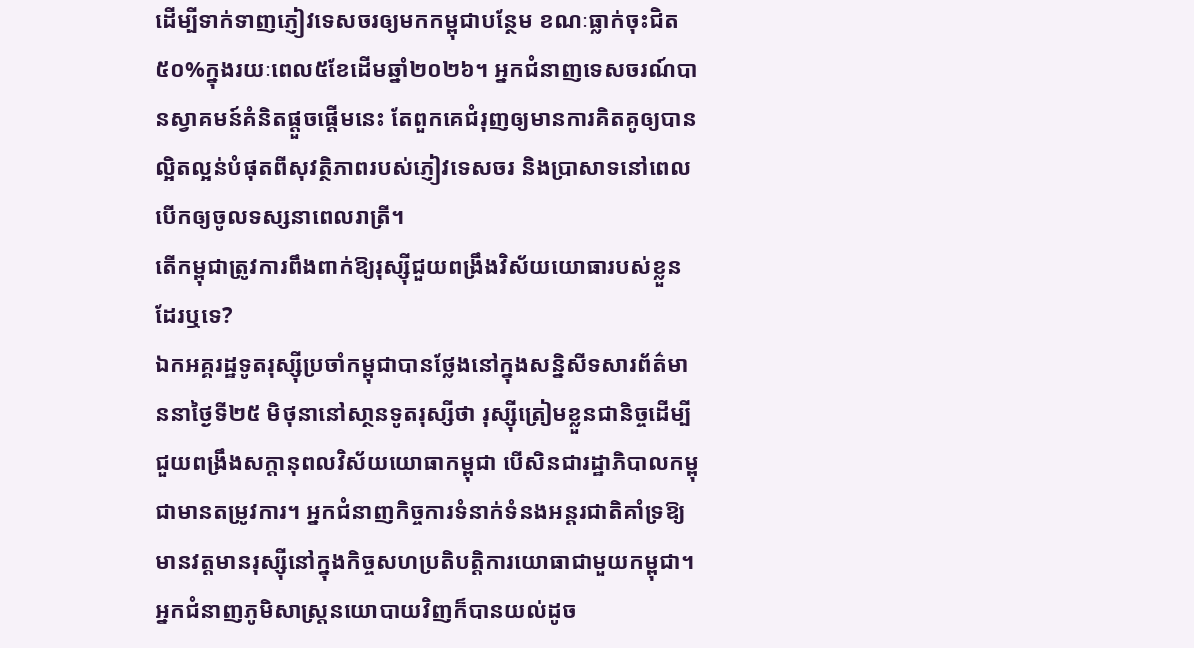ដើម្បីទាក់ទាញភ្ញៀវទេសចរឲ្យមកកម្ពុជាបន្ថែម ខណៈធ្លាក់ចុះជិត៥០%ក្នុងរយៈពេល៥ខែដើមឆ្នាំ២០២៦។ អ្នកជំនាញទេសចរណ៍បានស្វាគមន៍គំនិតផ្តួចផ្តើមនេះ តែពួកគេជំរុញឲ្យមានការគិតគូឲ្យបានល្អិតល្អន់បំផុតពីសុវត្ថិភាពរបស់ភ្ញៀវទេសចរ និងប្រាសាទនៅពេលបើកឲ្យចូលទស្សនាពេលរាត្រី។
តើកម្ពុជាត្រូវការពឹងពាក់ឱ្យរុស្ស៊ីជួយពង្រឹងវិស័យយោធារបស់ខ្លួនដែរឬទេ?
ឯកអគ្គរដ្ឋទូតរុស្ស៊ីប្រចាំកម្ពុជាបានថ្លែងនៅក្នុងសន្និសីទសារព័ត៌មាននាថ្ងៃទី២៥ មិថុនានៅសា្ថនទូតរុស្សីថា រុស្ស៊ីត្រៀមខ្លួនជានិច្ចដើម្បីជួយពង្រឹងសក្តានុពលវិស័យយោធាកម្ពុជា បើសិនជារដ្ឋាភិបាលកម្ពុជាមានតម្រូវការ។ អ្នកជំនាញកិច្ចការទំនាក់ទំនងអន្តរជាតិគាំទ្រឱ្យមានវត្តមានរុស្ស៊ីនៅក្នុងកិច្ចសហប្រតិបត្តិការយោធាជាមួយកម្ពុជា។ អ្នកជំនាញភូមិសាស្ត្រនយោបាយវិញក៏បានយល់ដូច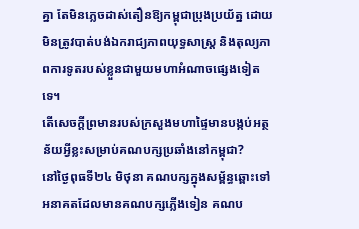គ្នា តែមិនភ្លេចដាស់តឿនឱ្យកម្ពុជាប្រុងប្រយ័ត្ន ដោយមិនត្រូវបាត់បង់ឯករាជ្យភាពយុទ្ធសាស្ត្រ និងតុល្យភាពការទូតរបស់ខ្លួនជាមួយមហាអំណាចផ្សេងទៀតទេ។
តើសេចក្តីព្រមានរបស់ក្រសួងមហាផ្ទៃមានបង្កប់អត្ថន័យអ្វីខ្លះសម្រាប់គណបក្សប្រឆាំងនៅកម្ពុជា?
នៅថ្ងៃពុធទី២៤ មិថុនា គណបក្សក្នុងសម្ព័ន្ធឆ្ពោះទៅអនាគតដែលមានគណបក្សភ្លើងទៀន គណប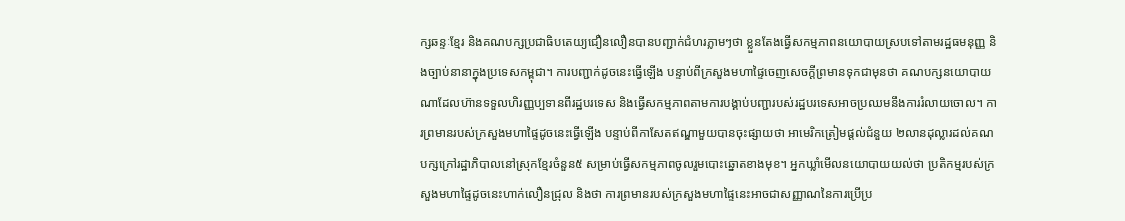ក្សឆន្ទៈខ្មែរ និងគណបក្សប្រជាធិបតេយ្យជឿនលឿនបានបញ្ជាក់ជំហរភ្លាមៗថា ខ្លួនតែងធ្វើសកម្មភាពនយោបាយស្របទៅតាមរដ្ឋធមនុញ្ញ និងច្បាប់នានាក្នុងប្រទេសកម្ពុជា។ ការបញ្ជាក់ដូចនេះធ្វើឡើង បន្ទាប់ពីក្រសួងមហាផ្ទៃចេញសេចក្តីព្រមានទុកជាមុនថា គណបក្សនយោបាយណាដែលហ៊ានទទួលហិរញ្ញប្បទានពីរដ្ឋបរទេស និងធ្វើសកម្មភាពតាមការបង្គាប់បញ្ជារបស់រដ្ឋបរទេសអាចប្រឈមនឹងការរំលាយចោល។ ការព្រមានរបស់ក្រសួងមហាផ្ទៃដូចនេះធ្វើឡើង បន្ទាប់ពីកាសែតឥណ្ឌាមួយបានចុះផ្សាយថា អាមេរិកត្រៀមផ្តល់ជំនួយ ២លានដុល្លារដល់គណបក្សក្រៅរដ្ឋាភិបាលនៅស្រុកខ្មែរចំនួន៥ សម្រាប់ធ្វើសកម្មភាពចូលរួមបោះឆ្នោតខាងមុខ។ អ្នកឃ្លាំមើលនយោបាយយល់ថា ប្រតិកម្មរបស់ក្រសួងមហាផ្ទៃដូចនេះហាក់លឿនជ្រុល និងថា ការព្រមានរបស់ក្រសួងមហាផ្ទៃនេះអាចជាសញ្ញាណនៃការប្រើប្រ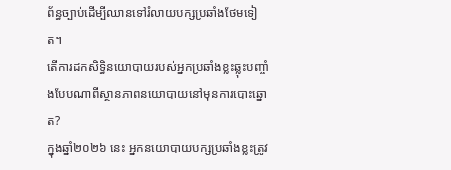ព័ន្ធច្បាប់ដើម្បីឈានទៅរំលាយបក្សប្រឆាំងថែមទៀត។
តើការដកសិទ្ធិនយោបាយរបស់អ្នកប្រឆាំងខ្លះឆ្លុះបញ្ចាំងបែបណាពីស្ថានភាពនយោបាយនៅមុនការបោះឆ្នោត?
ក្នុងឆ្នាំ២០២៦ នេះ អ្នកនយោបាយបក្សប្រឆាំងខ្លះត្រូវ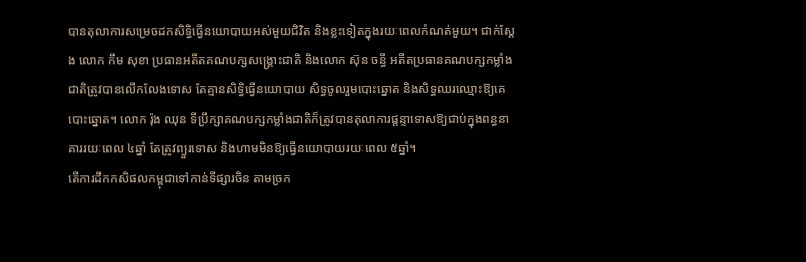បានតុលាការសម្រេចដកសិទ្ធិធ្វើនយោបាយអស់មួយជិវិត និងខ្លះទៀតក្នុងរយៈពេលកំណត់មួយ។ ជាក់ស្តែង លោក កឹម សុខា ប្រធានអតីតគណបក្សសង្រ្គោះជាតិ និងលោក ស៊ុន ចន្ធី អតីតប្រធានគណបក្សកម្លាំងជាតិត្រូវបានលើកលែងទោស តែគ្មានសិទ្ធិធ្វើនយោបាយ សិទ្ធចូលរួមបោះឆ្នោត និងសិទ្ធឈរឈ្មោះឱ្យគេបោះឆ្នោត។ លោក រ៉ុង ឈុន ទីប្រឹក្សាគណបក្សកម្លាំងជាតិក៏ត្រូវបានតុលាការផ្តន្ទាទោសឱ្យជាប់ក្នុងពន្ធនាគាររយៈពេល ៤ឆ្នាំ តែត្រូវព្យួរទោស និងហាមមិនឱ្យធ្វើនយោបាយរយៈពេល ៥ឆ្នាំ។
តើការដឹកកសិផលកម្ពុជាទៅកាន់ទីផ្សារចិន តាមច្រក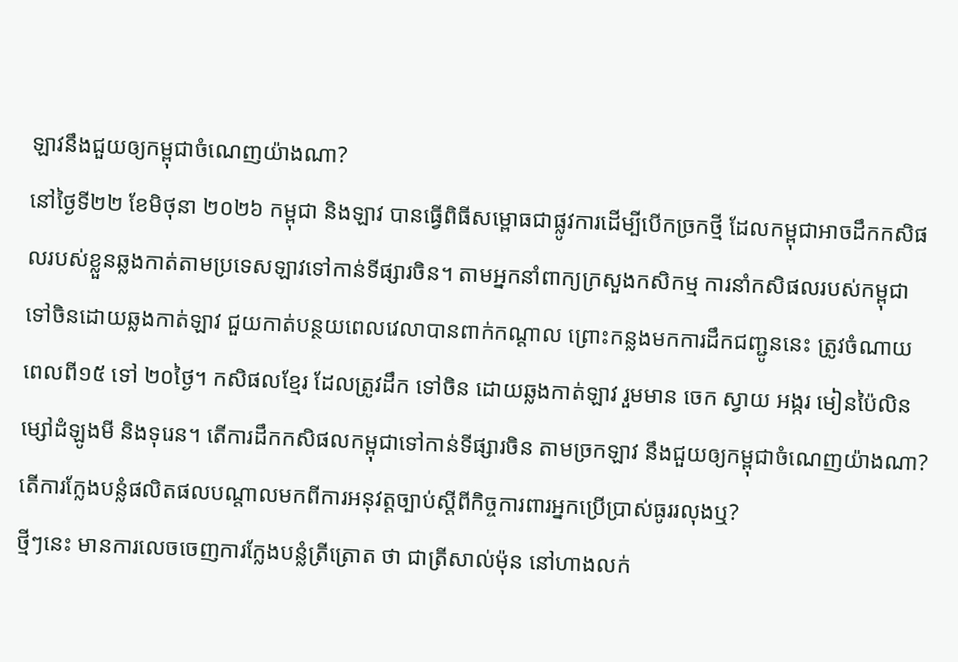ឡាវនឹងជួយឲ្យកម្ពុជាចំណេញយ៉ាងណា?
នៅថ្ងៃទី២២ ខែមិថុនា ២០២៦ កម្ពុជា និងឡាវ បានធ្វើពិធីសម្ពោធជាផ្លូវការដើម្បីបើកច្រកថ្មី ដែលកម្ពុជាអាចដឹកកសិផលរបស់ខ្លួនឆ្លងកាត់តាមប្រទេសឡាវទៅកាន់ទីផ្សារចិន។ តាមអ្នកនាំពាក្យក្រសួងកសិកម្ម ការនាំកសិផលរបស់កម្ពុជា ទៅចិនដោយឆ្លងកាត់ឡាវ ជួយកាត់បន្ថយពេលវេលាបានពាក់កណ្តាល ព្រោះកន្លងមកការដឹកជញ្ជូននេះ ត្រូវចំណាយពេលពី១៥ ទៅ ២០ថ្ងៃ។ កសិផលខ្មែរ ដែលត្រូវដឹក ទៅចិន ដោយឆ្លងកាត់ឡាវ រួមមាន ចេក ស្វាយ អង្ករ មៀនប៉ៃលិន ម្សៅដំឡូងមី និងទុរេន។ តើការដឹកកសិផលកម្ពុជាទៅកាន់ទីផ្សារចិន តាមច្រកឡាវ នឹងជួយឲ្យកម្ពុជាចំណេញយ៉ាងណា?
តើការក្លែងបន្លំផលិតផលបណ្តាលមកពីការអនុវត្តច្បាប់ស្តីពីកិច្ចការពារអ្នកប្រើប្រាស់ធូររលុងឬ?
ថ្មីៗនេះ មានការលេចចេញការក្លែងបន្លំត្រីត្រោត ថា ជាត្រីសាល់ម៉ុន នៅហាងលក់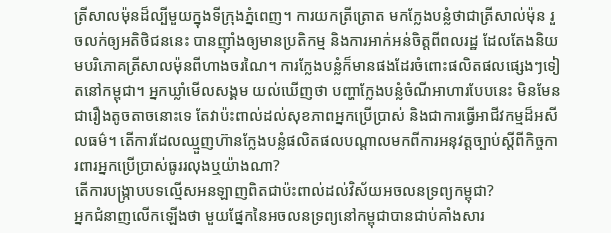ត្រីសាលម៉ុនដ៏ល្បីមួយក្នុងទីក្រុងភ្នំពេញ។ ការយកត្រីត្រោត មកក្លែងបន្លំថាជាត្រីសាល់ម៉ុន រួចលក់ឲ្យអតិថិជននេះ បានញ៉ាំងឲ្យមានប្រតិកម្ម និងការអាក់អន់ចិត្តពីពលរដ្ឋ ដែលតែងនិយមបរិភោគត្រីសាលម៉ុនពីហាងចរណៃ។ ការក្លែងបន្លំក៏មានផងដែរចំពោះផលិតផលផ្សេងៗទៀតនៅកម្ពុជា។ អ្នកឃ្លាំមើលសង្គម យល់ឃើញថា បញ្ហាក្លែងបន្លំចំណីអាហារបែបនេះ មិនមែនជារឿងតូចតាចនោះទេ តែវាប៉ះពាល់ដល់សុខភាពអ្នកប្រើប្រាស់ និងជាការធ្វើអាជីវកម្មដ៏អសីលធម៌។ តើការដែលឈ្មួញហ៊ានក្លែងបន្លំផលិតផលបណ្តាលមកពីការអនុវត្តច្បាប់ស្តីពីកិច្ចការពារអ្នកប្រើប្រាស់ធូររលុងឬយ៉ាងណា?
តើការបង្ក្រាបបទល្មើសអនឡាញពិតជាប៉ះពាល់ដល់វិស័យអចលនទ្រព្យកម្ពុជា?
អ្នកជំនាញលើកឡើងថា មួយផ្នែកនៃអចលនទ្រព្យនៅកម្ពុជាបានជាប់គាំងសារ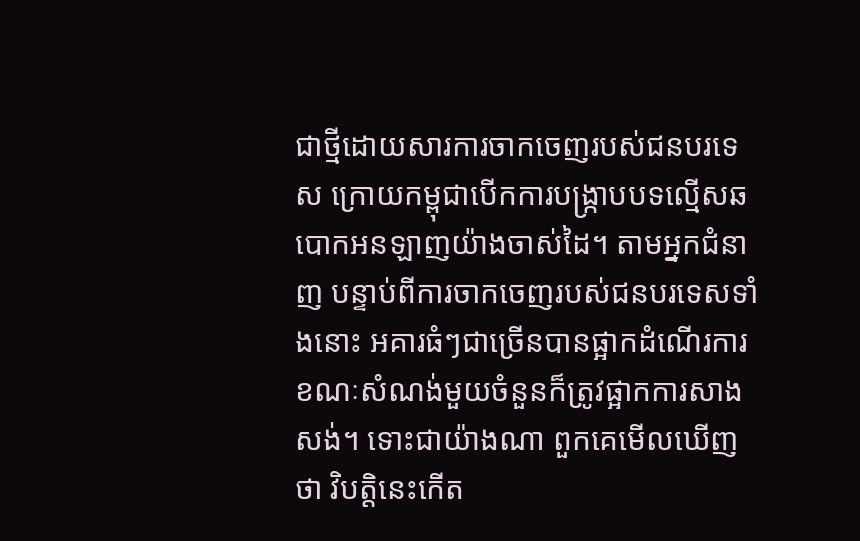ជាថ្មីដោយសារការចាកចេញរបស់ជនបរទេស ក្រោយកម្ពុជាបើកការបង្ក្រាបបទល្មើសឆបោកអនឡាញយ៉ាងចាស់ដៃ។ តាមអ្នកជំនាញ បន្ទាប់ពីការចាកចេញរបស់ជនបរទេសទាំងនោះ អគារធំៗជាច្រើនបានផ្អាកដំណើរការ ខណៈសំណង់មួយចំនួនក៏ត្រូវផ្អាកការសាងសង់។ ទោះជាយ៉ាងណា ពួកគេមើលឃើញថា វិបត្តិនេះកើត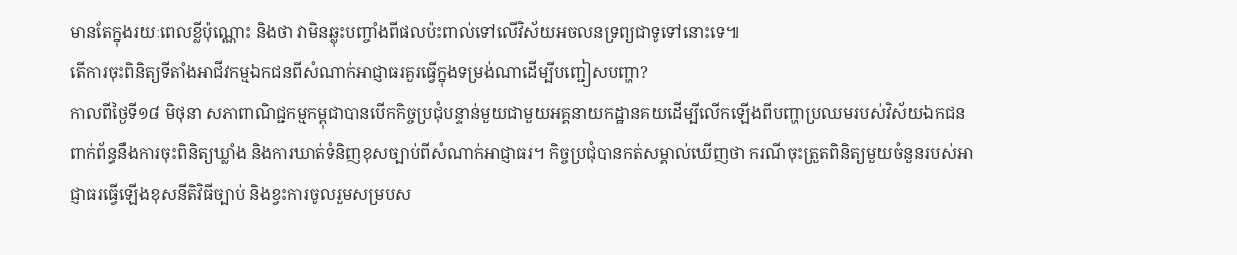មានតែក្នុងរយៈពេលខ្លីប៉ុណ្ណោះ និងថា វាមិនឆ្លុះបញ្ចាំងពីផលប៉ះពាល់ទៅលើវិស័យអចលនទ្រព្យជាទូទៅនោះទេ៕
តើការចុះពិនិត្យទីតាំងអាជីវកម្មឯកជនពីសំណាក់អាជ្ញាធរគួរធ្វើក្នុងទម្រង់ណាដើម្បីបញ្ជៀសបញ្ហា?
កាលពីថ្ងៃទី១៨ មិថុនា សភាពាណិជ្ជកម្មកម្ពុជាបានបើកកិច្ចប្រជុំបន្ទាន់មួយជាមួយអគ្គនាយកដ្ឋានគយដើម្បីលើកឡើងពីបញ្ហាប្រឈមរបស់វិស័យឯកជនពាក់ព័ន្ធនឹងការចុះពិនិត្យឃ្លាំង និងការឃាត់ទំនិញខុសច្បាប់ពីសំណាក់អាជ្ញាធរ។ កិច្ចប្រជុំបានកត់សម្គាល់ឃើញថា ករណីចុះត្រួតពិនិត្យមួយចំនួនរបស់អាជ្ញាធរធ្វើឡើងខុសនីតិវិធីច្បាប់ និងខ្វះការចូលរួមសម្របស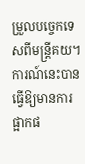ម្រួលបច្ចេកទេសពីមន្ត្រីគយ។ ការណ៍នេះបានធ្វើឱ្យមានការផ្អាកផ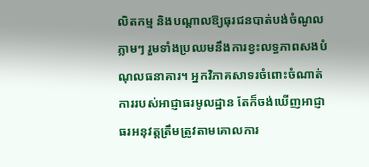លិតកម្ម និងបណ្តាលឱ្យធុរជនបាត់បង់ចំណូលភ្លាមៗ រួមទាំងប្រឈមនឹងការខ្វះលទ្ធភាពសងបំណុលធនាគារ។ អ្នកវិភាគសាទរចំពោះចំណាត់ការរបស់អាជ្ញាធរមូលដ្ឋាន តែក៏ចង់ឃើញអាជ្ញាធរអនុវត្តត្រឹមត្រូវតាមគោលការ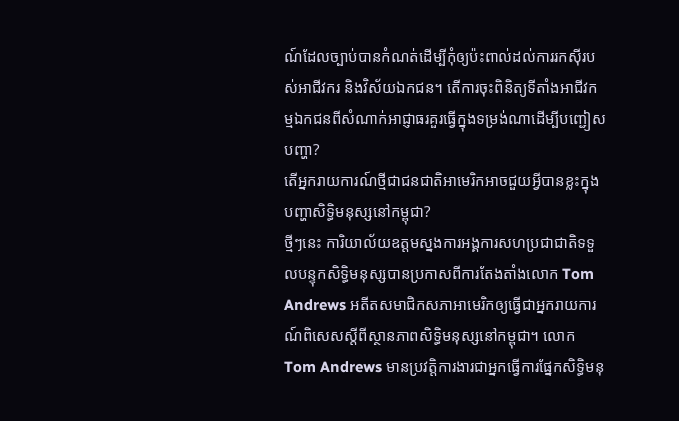ណ៍ដែលច្បាប់បានកំណត់ដើម្បីកុំឲ្យប៉ះពាល់ដល់ការរកស៊ីរបស់អាជីវករ និងវិស័យឯកជន។ តើការចុះពិនិត្យទីតាំងអាជីវកម្មឯកជនពីសំណាក់អាជ្ញាធរគួរធ្វើក្នុងទម្រង់ណាដើម្បីបញ្ជៀសបញ្ហា?
តើអ្នករាយការណ៍ថ្មីជាជនជាតិអាមេរិកអាចជួយអ្វីបានខ្លះក្នុងបញ្ហាសិទ្ធិមនុស្សនៅកម្ពុជា?
ថ្មីៗនេះ ការិយាល័យឧត្តមស្នងការអង្គការសហប្រជាជាតិទទួលបន្ទុកសិទ្ធិមនុស្សបានប្រកាសពីការតែងតាំងលោក Tom Andrews អតីតសមាជិកសភាអាមេរិកឲ្យធ្វើជាអ្នករាយការណ៍ពិសេសស្តីពីស្ថានភាពសិទ្ធិមនុស្សនៅកម្ពុជា។ លោក Tom Andrews មានប្រវត្តិការងារជាអ្នកធ្វើការផ្នែកសិទ្ធិមនុ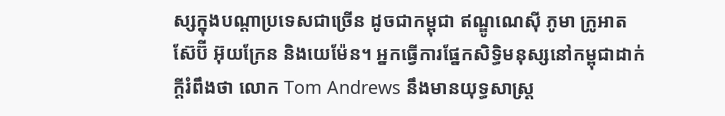ស្សក្នុងបណ្តាប្រទេសជាច្រើន ដូចជាកម្ពុជា ឥណ្ឌូណេស៊ី ភូមា ក្រូអាត ស៊ែប៊ី អ៊ុយក្រែន និងយេម៉ែន។ អ្នកធ្វើការផ្នែកសិទ្ធិមនុស្សនៅកម្ពុជាដាក់ក្តីរំពឹងថា លោក Tom Andrews នឹងមានយុទ្ធសាស្ត្រ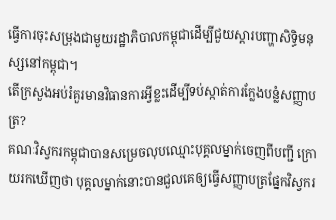ធ្វើការចុះសម្រុងជាមួយរដ្ឋាភិបាលកម្ពុជាដើម្បីជួយស្តារបញ្ហាសិទ្ធិមនុស្សនៅកម្ពុជា។
តើក្រសួងអប់រំគួរមានវិធានការអ្វីខ្លះដើម្បីទប់ស្កាត់ការក្លែងបន្លំសញ្ញាបត្រ?
គណៈវិស្វករកម្ពុជាបានសម្រេចលុបឈ្មោះបុគ្គលម្នាក់ចេញពីបញ្ជី ក្រោយរកឃើញថា បុគ្គលម្នាក់នោះបានជួលគេឲ្យធ្វើសញ្ញាបត្រផ្នែកវិស្វករ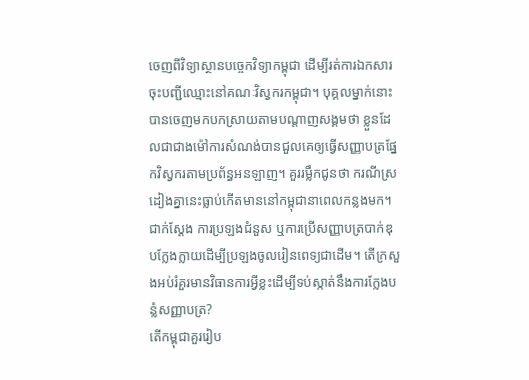ចេញពីវិទ្យាស្ថានបច្ចេកវិទ្យាកម្ពុជា ដើម្បីរត់ការឯកសារចុះបញ្ជីឈ្មោះនៅគណៈវិស្វករកម្ពុជា។ បុគ្គលម្នាក់នោះបានចេញមកបកស្រាយតាមបណ្តាញសង្គមថា ខ្លួនដែលជាជាងម៉ៅការសំណង់បានជួលគេឲ្យធ្វើសញ្ញាបត្រផ្នែកវិស្វករតាមប្រព័ន្ធអនឡាញ។ គួររម្លឹកជូនថា ករណីស្រដៀងគ្នានេះធ្លាប់កើតមាននៅកម្ពុជានាពេលកន្លងមក។ ជាក់ស្តែង ការប្រឡងជំនួស ឬការប្រើសញ្ញាបត្របាក់ឌុបក្លែងក្លាយដើម្បីប្រឡងចូលរៀនពេទ្យជាដើម។ តើក្រសួងអប់រំគួរមានវិធានការអ្វីខ្លះដើម្បីទប់ស្កាត់នឹងការក្លែងបន្លំសញ្ញាបត្រ?
តើកម្ពុជាគួររៀប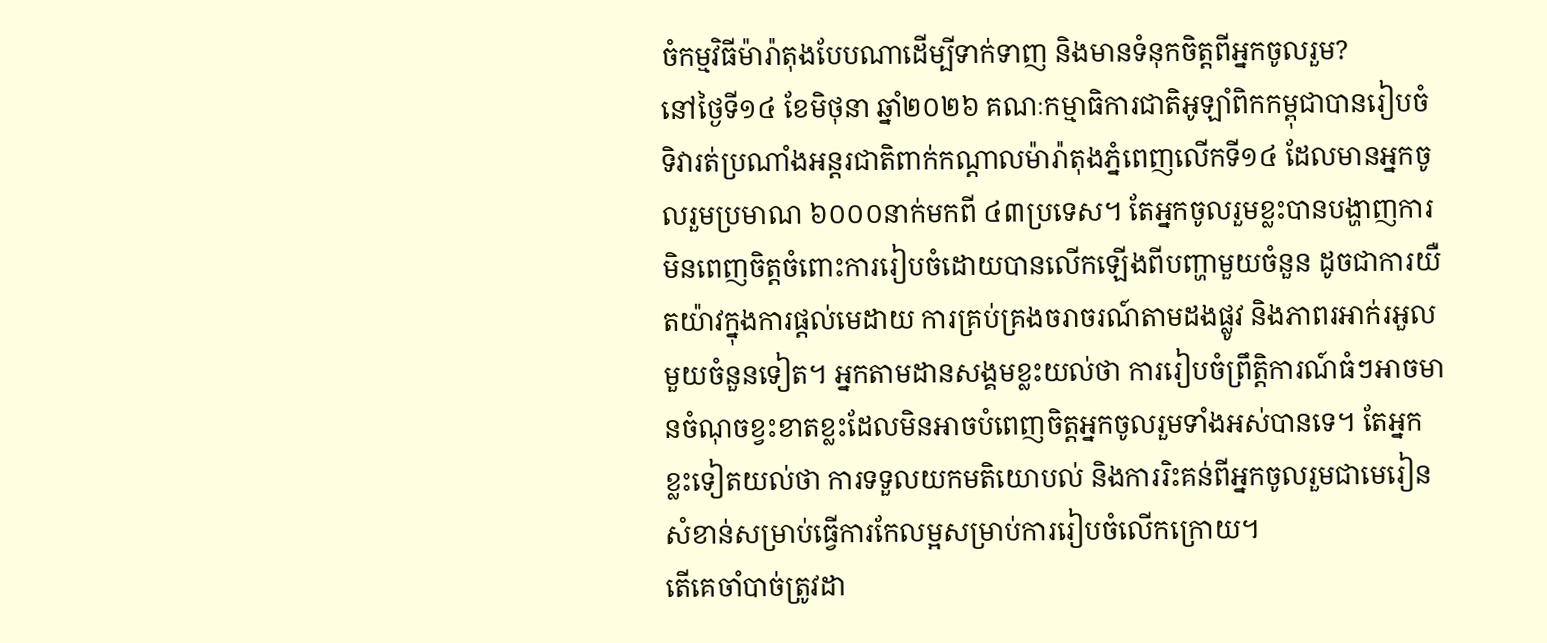ចំកម្មវិធីម៉ារ៉ាតុងបែបណាដើម្បីទាក់ទាញ និងមានទំនុកចិត្តពីអ្នកចូលរួម?
នៅថ្ងៃទី១៤ ខែមិថុនា ឆ្នាំ២០២៦ គណៈកម្មាធិការជាតិអូឡាំពិកកម្ពុជាបានរៀបចំទិវារត់ប្រណាំងអន្តរជាតិពាក់កណ្តាលម៉ារ៉ាតុងភ្នំពេញលើកទី១៤ ដែលមានអ្នកចូលរួមប្រមាណ ៦០០០នាក់មកពី ៤៣ប្រទេស។ តែអ្នកចូលរួមខ្លះបានបង្ហាញការមិនពេញចិត្តចំពោះការរៀបចំដោយបានលើកឡើងពីបញ្ហាមួយចំនួន ដូចជាការយឺតយ៉ាវក្នុងការផ្តល់មេដាយ ការគ្រប់គ្រងចរាចរណ៍តាមដងផ្លូវ និងភាពរអាក់រអួលមួយចំនួនទៀត។ អ្នកតាមដានសង្គមខ្លះយល់ថា ការរៀបចំព្រឹត្តិការណ៍ធំៗអាចមានចំណុចខ្វះខាតខ្លះដែលមិនអាចបំពេញចិត្តអ្នកចូលរួមទាំងអស់បានទេ។ តែអ្នកខ្លះទៀតយល់ថា ការទទួលយកមតិយោបល់ និងការរិះគន់ពីអ្នកចូលរួមជាមេរៀនសំខាន់សម្រាប់ធ្វើការកែលម្អសម្រាប់ការរៀបចំលើកក្រោយ។
តើគេចាំបាច់ត្រូវដា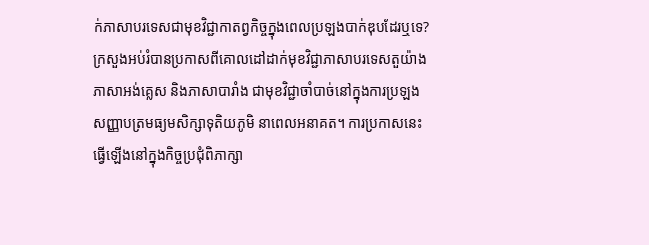ក់ភាសាបរទេសជាមុខវិជ្ជាកាតព្វកិច្ចក្នុងពេលប្រឡងបាក់ឌុបដែរឬទេ?
ក្រសួងអប់រំបានប្រកាសពីគោលដៅដាក់មុខវិជ្ជាភាសាបរទេសតួយ៉ាង ភាសាអង់គ្លេស និងភាសាបារាំង ជាមុខវិជ្ជាចាំបាច់នៅក្នុងការប្រឡងសញ្ញាបត្រមធ្យមសិក្សាទុតិយភូមិ នាពេលអនាគត។ ការប្រកាសនេះធ្វើឡើងនៅក្នុងកិច្ចប្រជុំពិភាក្សា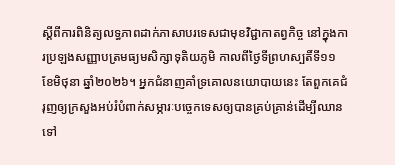ស្ដីពីការពិនិត្យលទ្ធភាពដាក់ភាសាបរទេសជាមុខវិជ្ជាកាតព្វកិច្ច នៅក្នុងការប្រឡងសញ្ញាបត្រមធ្យមសិក្សាទុតិយភូមិ កាលពីថ្ងៃទីព្រហស្បតិ៍ទី១១ ខែមិថុនា ឆ្នាំ២០២៦។ អ្នកជំនាញគាំទ្រគោលនយោបាយនេះ តែពួកគេជំរុញឲ្យក្រសួងអប់រំបំពាក់សម្ភារៈបច្ចេកទេសឲ្យបានគ្រប់គ្រាន់ដើម្បីឈានទៅ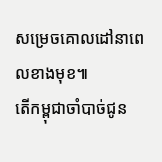សម្រេចគោលដៅនាពេលខាងមុខ៕
តើកម្ពុជាចាំបាច់ជូន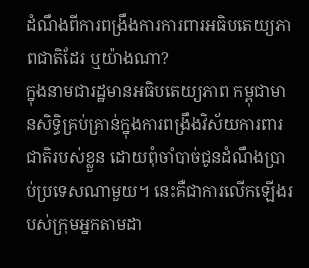ដំណឹងពីការពង្រឹងការការពារអធិបតេយ្យភាពជាតិដែរ ឬយ៉ាងណា?
ក្នុងនាមជារដ្ឋមានអធិបតេយ្យភាព កម្ពុជាមានសិទ្ធិគ្រប់គ្រាន់ក្នុងការពង្រឹងវិស័យការពារជាតិរបស់ខ្លួន ដោយពុំចាំបាច់ជូនដំណឹងប្រាប់ប្រទេសណាមួយ។ នេះគឺជាការលើកឡើងរបស់ក្រុមអ្នកតាមដា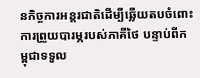នកិច្ចការអន្តរជាតិដើម្បីឆ្លើយតបចំពោះការព្រួយបារម្ភរបស់ភាគីថៃ បន្ទាប់ពីកម្ពុជាទទួល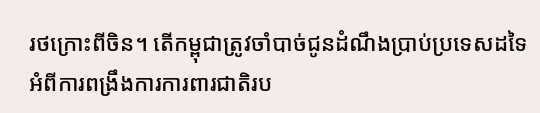រថក្រោះពីចិន។ តើកម្ពុជាត្រូវចាំបាច់ជូនដំណឹងប្រាប់ប្រទេសដទៃអំពីការពង្រឹងការការពារជាតិរប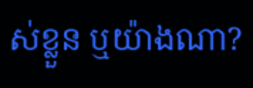ស់ខ្លួន ឬយ៉ាងណា?